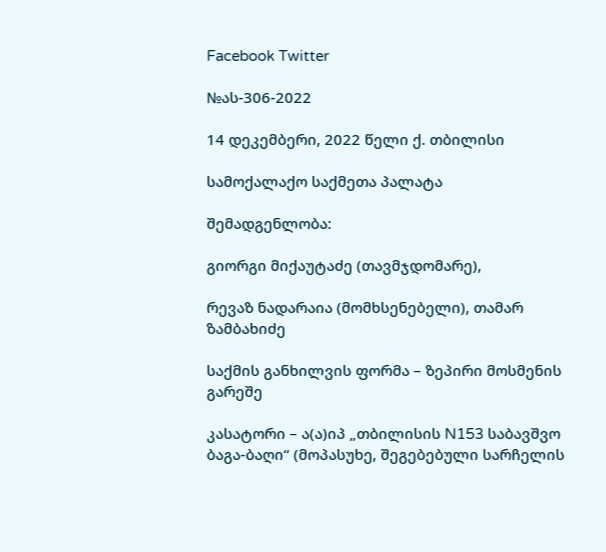Facebook Twitter

№ას-306-2022

14 დეკემბერი, 2022 წელი ქ. თბილისი

სამოქალაქო საქმეთა პალატა

შემადგენლობა:

გიორგი მიქაუტაძე (თავმჯდომარე),

რევაზ ნადარაია (მომხსენებელი), თამარ ზამბახიძე

საქმის განხილვის ფორმა – ზეპირი მოსმენის გარეშე

კასატორი – ა(ა)იპ „თბილისის N153 საბავშვო ბაგა-ბაღი“ (მოპასუხე, შეგებებული სარჩელის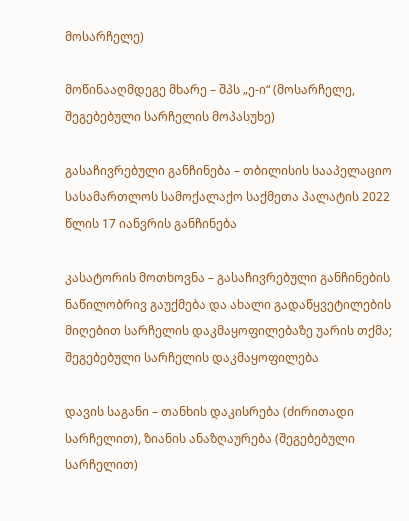მოსარჩელე)

მოწინააღმდეგე მხარე – შპს „ე-ი“ (მოსარჩელე, შეგებებული სარჩელის მოპასუხე)

გასაჩივრებული განჩინება – თბილისის სააპელაციო სასამართლოს სამოქალაქო საქმეთა პალატის 2022 წლის 17 იანვრის განჩინება

კასატორის მოთხოვნა – გასაჩივრებული განჩინების ნაწილობრივ გაუქმება და ახალი გადაწყვეტილების მიღებით სარჩელის დაკმაყოფილებაზე უარის თქმა; შეგებებული სარჩელის დაკმაყოფილება

დავის საგანი – თანხის დაკისრება (ძირითადი სარჩელით), ზიანის ანაზღაურება (შეგებებული სარჩელით)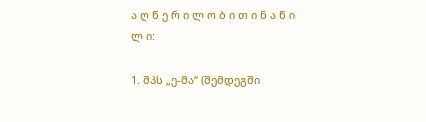ა ღ წ ე რ ი ლ ო ბ ი თ ი ნ ა წ ი ლ ი:

1. შპს „ე-მა“ (შემდეგში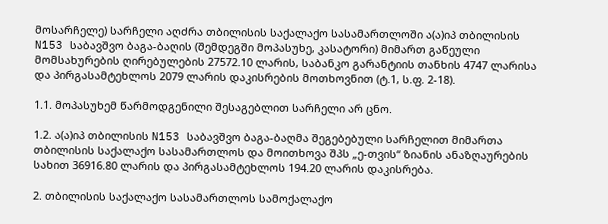მოსარჩელე) სარჩელი აღძრა თბილისის საქალაქო სასამართლოში ა(ა)იპ თბილისის N153 საბავშვო ბაგა-ბაღის (შემდეგში მოპასუხე, კასატორი) მიმართ გაწეული მომსახურების ღირებულების 27572.10 ლარის, საბანკო გარანტიის თანხის 4747 ლარისა და პირგასამტეხლოს 2079 ლარის დაკისრების მოთხოვნით (ტ.1, ს.ფ. 2-18).

1.1. მოპასუხემ წარმოდგენილი შესაგებლით სარჩელი არ ცნო.

1.2. ა(ა)იპ თბილისის N153 საბავშვო ბაგა-ბაღმა შეგებებული სარჩელით მიმართა თბილისის საქალაქო სასამართლოს და მოითხოვა შპს „ე-თვის“ ზიანის ანაზღაურების სახით 36916.80 ლარის და პირგასამტეხლოს 194.20 ლარის დაკისრება.

2. თბილისის საქალაქო სასამართლოს სამოქალაქო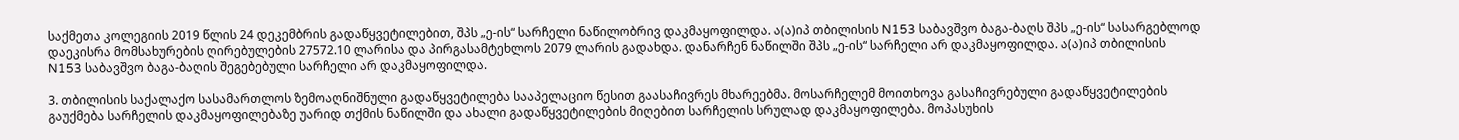საქმეთა კოლეგიის 2019 წლის 24 დეკემბრის გადაწყვეტილებით, შპს „ე-ის“ სარჩელი ნაწილობრივ დაკმაყოფილდა. ა(ა)იპ თბილისის N153 საბავშვო ბაგა-ბაღს შპს „ე-ის“ სასარგებლოდ დაეკისრა მომსახურების ღირებულების 27572.10 ლარისა და პირგასამტეხლოს 2079 ლარის გადახდა. დანარჩენ ნაწილში შპს „ე-ის“ სარჩელი არ დაკმაყოფილდა. ა(ა)იპ თბილისის N153 საბავშვო ბაგა-ბაღის შეგებებული სარჩელი არ დაკმაყოფილდა.

3. თბილისის საქალაქო სასამართლოს ზემოაღნიშნული გადაწყვეტილება სააპელაციო წესით გაასაჩივრეს მხარეებმა. მოსარჩელემ მოითხოვა გასაჩივრებული გადაწყვეტილების გაუქმება სარჩელის დაკმაყოფილებაზე უარიდ თქმის ნაწილში და ახალი გადაწყვეტილების მიღებით სარჩელის სრულად დაკმაყოფილება. მოპასუხის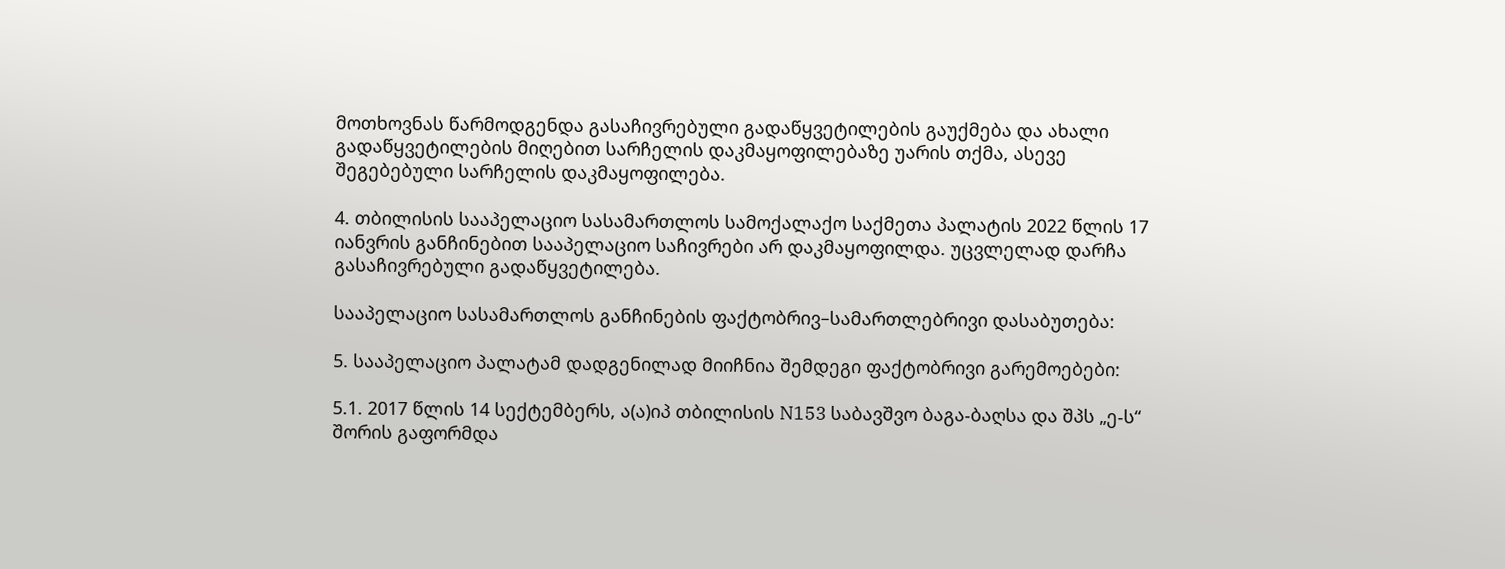მოთხოვნას წარმოდგენდა გასაჩივრებული გადაწყვეტილების გაუქმება და ახალი გადაწყვეტილების მიღებით სარჩელის დაკმაყოფილებაზე უარის თქმა, ასევე შეგებებული სარჩელის დაკმაყოფილება.

4. თბილისის სააპელაციო სასამართლოს სამოქალაქო საქმეთა პალატის 2022 წლის 17 იანვრის განჩინებით სააპელაციო საჩივრები არ დაკმაყოფილდა. უცვლელად დარჩა გასაჩივრებული გადაწყვეტილება.

სააპელაციო სასამართლოს განჩინების ფაქტობრივ–სამართლებრივი დასაბუთება:

5. სააპელაციო პალატამ დადგენილად მიიჩნია შემდეგი ფაქტობრივი გარემოებები:

5.1. 2017 წლის 14 სექტემბერს, ა(ა)იპ თბილისის N153 საბავშვო ბაგა-ბაღსა და შპს „ე-ს“ შორის გაფორმდა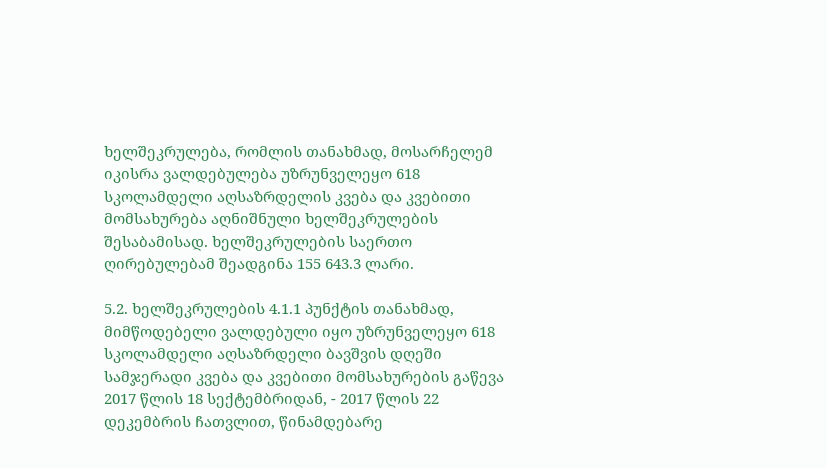ხელშეკრულება, რომლის თანახმად, მოსარჩელემ იკისრა ვალდებულება უზრუნველეყო 618 სკოლამდელი აღსაზრდელის კვება და კვებითი მომსახურება აღნიშნული ხელშეკრულების შესაბამისად. ხელშეკრულების საერთო ღირებულებამ შეადგინა 155 643.3 ლარი.

5.2. ხელშეკრულების 4.1.1 პუნქტის თანახმად, მიმწოდებელი ვალდებული იყო უზრუნველეყო 618 სკოლამდელი აღსაზრდელი ბავშვის დღეში სამჯერადი კვება და კვებითი მომსახურების გაწევა 2017 წლის 18 სექტემბრიდან, - 2017 წლის 22 დეკემბრის ჩათვლით, წინამდებარე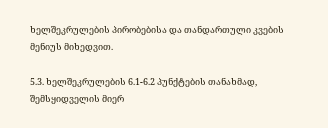ხელშეკრულების პირობებისა და თანდართული კვების მენიუს მიხედვით.

5.3. ხელშეკრულების 6.1-6.2 პუნქტების თანახმად, შემსყიდველის მიერ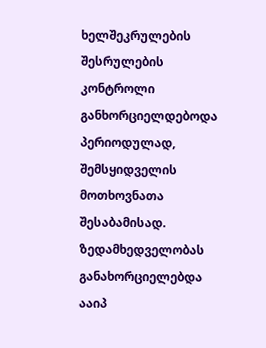ხელშეკრულების შესრულების კონტროლი განხორციელდებოდა პერიოდულად, შემსყიდველის მოთხოვნათა შესაბამისად. ზედამხედველობას განახორციელებდა ააიპ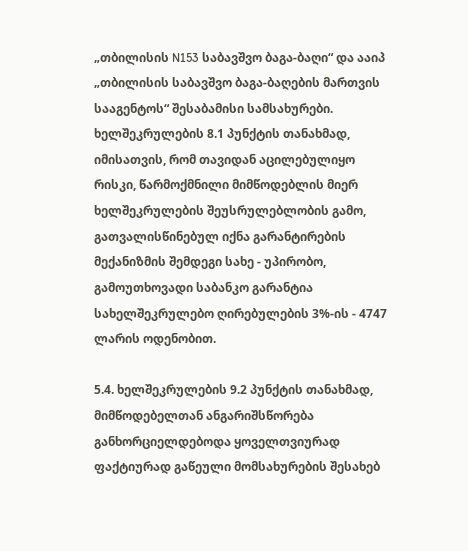„თბილისის N153 საბავშვო ბაგა-ბაღი“ და ააიპ „თბილისის საბავშვო ბაგა-ბაღების მართვის სააგენტოს“ შესაბამისი სამსახურები. ხელშეკრულების 8.1 პუნქტის თანახმად, იმისათვის, რომ თავიდან აცილებულიყო რისკი, წარმოქმნილი მიმწოდებლის მიერ ხელშეკრულების შეუსრულებლობის გამო, გათვალისწინებულ იქნა გარანტირების მექანიზმის შემდეგი სახე - უპირობო, გამოუთხოვადი საბანკო გარანტია სახელშეკრულებო ღირებულების 3%-ის - 4747 ლარის ოდენობით.

5.4. ხელშეკრულების 9.2 პუნქტის თანახმად, მიმწოდებელთან ანგარიშსწორება განხორციელდებოდა ყოველთვიურად ფაქტიურად გაწეული მომსახურების შესახებ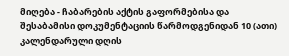მიღება - ჩაბარების აქტის გაფორმებისა და შესაბამისი დოკუმენტაციის წარმოდგენიდან 10 (ათი) კალენდარული დღის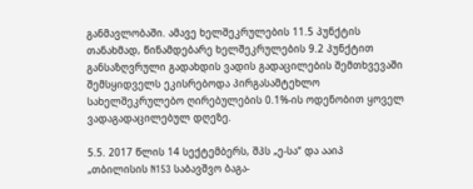განმავლობაში. ამავე ხელშეკრულების 11.5 პუნქტის თანახმად, წინამდებარე ხელშეკრულების 9.2 პუნქტით განსაზღვრული გადახდის ვადის გადაცილების შემთხვევაში შემსყიდველს ეკისრებოდა პირგასამტეხლო სახელშეკრულებო ღირებულების 0.1%-ის ოდენობით ყოველ ვადაგადაცილებულ დღეზე.

5.5. 2017 წლის 14 სექტემბერს, შპს „ე-სა“ და ააიპ „თბილისის N153 საბავშვო ბაგა-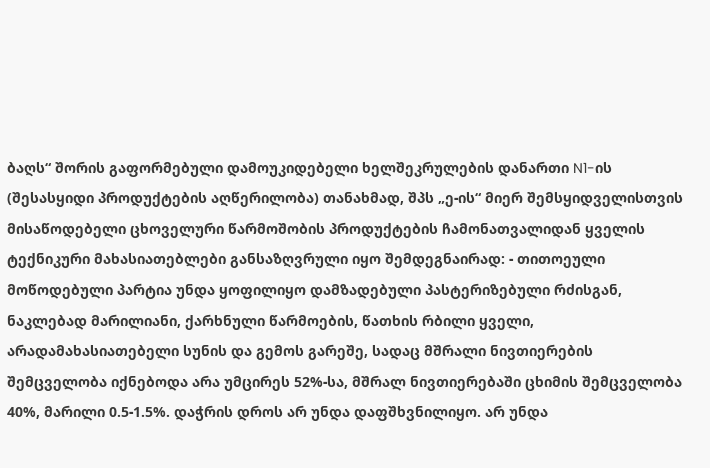ბაღს“ შორის გაფორმებული დამოუკიდებელი ხელშეკრულების დანართი N1-ის (შესასყიდი პროდუქტების აღწერილობა) თანახმად, შპს „ე-ის“ მიერ შემსყიდველისთვის მისაწოდებელი ცხოველური წარმოშობის პროდუქტების ჩამონათვალიდან ყველის ტექნიკური მახასიათებლები განსაზღვრული იყო შემდეგნაირად: - თითოეული მოწოდებული პარტია უნდა ყოფილიყო დამზადებული პასტერიზებული რძისგან, ნაკლებად მარილიანი, ქარხნული წარმოების, წათხის რბილი ყველი, არადამახასიათებელი სუნის და გემოს გარეშე, სადაც მშრალი ნივთიერების შემცველობა იქნებოდა არა უმცირეს 52%-სა, მშრალ ნივთიერებაში ცხიმის შემცველობა 40%, მარილი 0.5-1.5%. დაჭრის დროს არ უნდა დაფშხვნილიყო. არ უნდა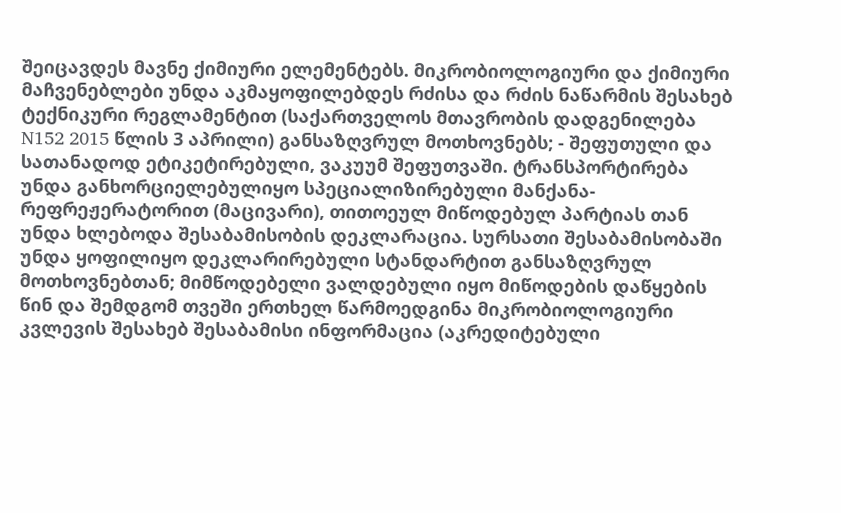შეიცავდეს მავნე ქიმიური ელემენტებს. მიკრობიოლოგიური და ქიმიური მაჩვენებლები უნდა აკმაყოფილებდეს რძისა და რძის ნაწარმის შესახებ ტექნიკური რეგლამენტით (საქართველოს მთავრობის დადგენილება N152 2015 წლის 3 აპრილი) განსაზღვრულ მოთხოვნებს; - შეფუთული და სათანადოდ ეტიკეტირებული, ვაკუუმ შეფუთვაში. ტრანსპორტირება უნდა განხორციელებულიყო სპეციალიზირებული მანქანა-რეფრეჟერატორით (მაცივარი), თითოეულ მიწოდებულ პარტიას თან უნდა ხლებოდა შესაბამისობის დეკლარაცია. სურსათი შესაბამისობაში უნდა ყოფილიყო დეკლარირებული სტანდარტით განსაზღვრულ მოთხოვნებთან; მიმწოდებელი ვალდებული იყო მიწოდების დაწყების წინ და შემდგომ თვეში ერთხელ წარმოედგინა მიკრობიოლოგიური კვლევის შესახებ შესაბამისი ინფორმაცია (აკრედიტებული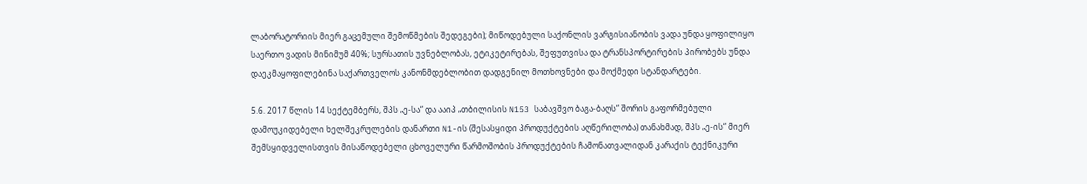ლაბორატორიის მიერ გაცემული შემოწმების შედეგები); მიწოდებული საქონლის ვარგისიანობის ვადა უნდა ყოფილიყო საერთო ვადის მინიმუმ 40%; სურსათის უვნებლობას, ეტიკეტირებას, შეფუთვისა და ტრანსპორტირების პირობებს უნდა დაეკმაყოფილებინა საქართველოს კანონმდებლობით დადგენილ მოთხოვნები და მოქმედი სტანდარტები.

5.6. 2017 წლის 14 სექტემბერს, შპს „ე-სა“ და ააიპ „თბილისის N153 საბავშვო ბაგა-ბაღს“ შორის გაფორმებული დამოუკიდებელი ხელშეკრულების დანართი N1-ის (შესასყიდი პროდუქტების აღწერილობა) თანახმად, შპს „ე-ის“ მიერ შემსყიდველისთვის მისაწოდებელი ცხოველური წარმოშობის პროდუქტების ჩამონათვალიდან კარაქის ტექნიკური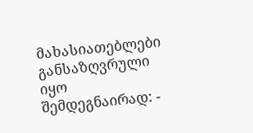მახასიათებლები განსაზღვრული იყო შემდეგნაირად: -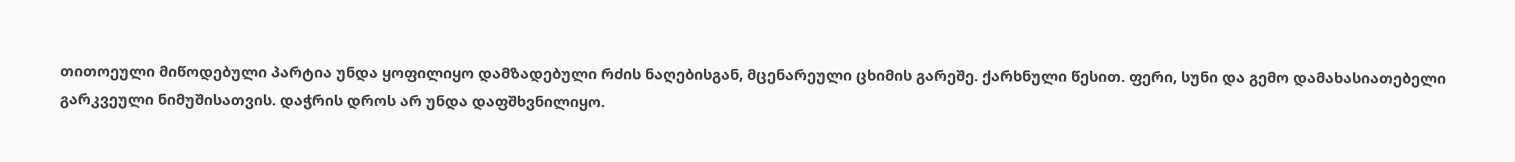თითოეული მიწოდებული პარტია უნდა ყოფილიყო დამზადებული რძის ნაღებისგან, მცენარეული ცხიმის გარეშე. ქარხნული წესით. ფერი, სუნი და გემო დამახასიათებელი გარკვეული ნიმუშისათვის. დაჭრის დროს არ უნდა დაფშხვნილიყო.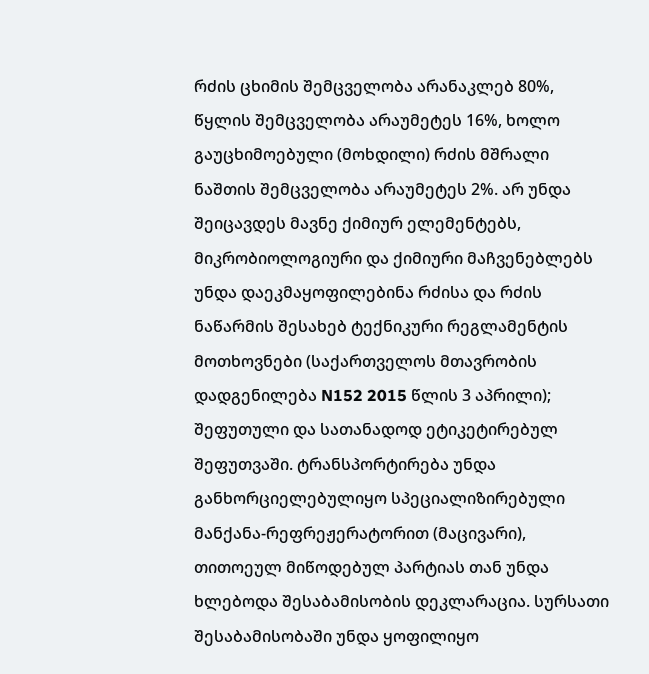რძის ცხიმის შემცველობა არანაკლებ 80%, წყლის შემცველობა არაუმეტეს 16%, ხოლო გაუცხიმოებული (მოხდილი) რძის მშრალი ნაშთის შემცველობა არაუმეტეს 2%. არ უნდა შეიცავდეს მავნე ქიმიურ ელემენტებს, მიკრობიოლოგიური და ქიმიური მაჩვენებლებს უნდა დაეკმაყოფილებინა რძისა და რძის ნაწარმის შესახებ ტექნიკური რეგლამენტის მოთხოვნები (საქართველოს მთავრობის დადგენილება N152 2015 წლის 3 აპრილი); შეფუთული და სათანადოდ ეტიკეტირებულ შეფუთვაში. ტრანსპორტირება უნდა განხორციელებულიყო სპეციალიზირებული მანქანა-რეფრეჟერატორით (მაცივარი), თითოეულ მიწოდებულ პარტიას თან უნდა ხლებოდა შესაბამისობის დეკლარაცია. სურსათი შესაბამისობაში უნდა ყოფილიყო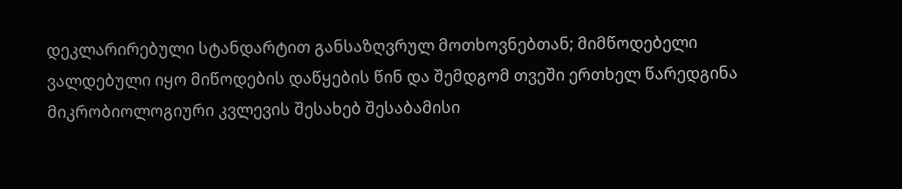დეკლარირებული სტანდარტით განსაზღვრულ მოთხოვნებთან; მიმწოდებელი ვალდებული იყო მიწოდების დაწყების წინ და შემდგომ თვეში ერთხელ წარედგინა მიკრობიოლოგიური კვლევის შესახებ შესაბამისი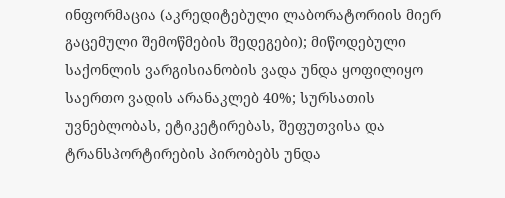ინფორმაცია (აკრედიტებული ლაბორატორიის მიერ გაცემული შემოწმების შედეგები); მიწოდებული საქონლის ვარგისიანობის ვადა უნდა ყოფილიყო საერთო ვადის არანაკლებ 40%; სურსათის უვნებლობას, ეტიკეტირებას, შეფუთვისა და ტრანსპორტირების პირობებს უნდა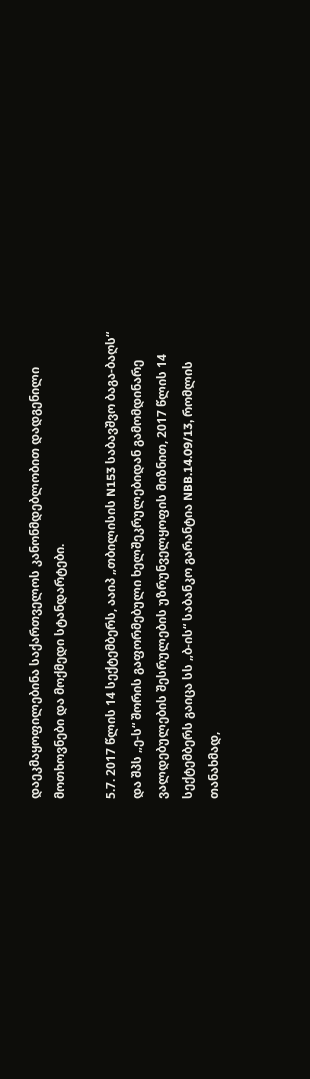დაეკმაყოფილებინა საქართველოს კანონმდებლობით დადგენილი მოთხოვნები და მოქმედი სტანდარტები.

5.7. 2017 წლის 14 სექტემბერს, ააიპ „თბილისის N153 საბავშვო ბაგა-ბაღს“ და შპს „ე-ს“ შორის გაფორმებული ხელშეკრულებიდან გამომდინარე ვალდებულების შესრულების უზრუნველყოფის მიზნით, 2017 წლის 14 სექტემბერს გაიცა სს „ბ-ის“ საბანკო გარანტია NBB.14.09/13, რომლის თანახმად,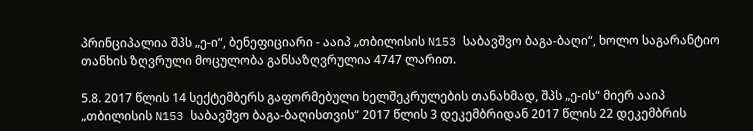პრინციპალია შპს „ე-ი“, ბენეფიციარი - ააიპ „თბილისის N153 საბავშვო ბაგა-ბაღი“, ხოლო საგარანტიო თანხის ზღვრული მოცულობა განსაზღვრულია 4747 ლარით.

5.8. 2017 წლის 14 სექტემბერს გაფორმებული ხელშეკრულების თანახმად, შპს „ე-ის“ მიერ ააიპ „თბილისის N153 საბავშვო ბაგა-ბაღისთვის“ 2017 წლის 3 დეკემბრიდან 2017 წლის 22 დეკემბრის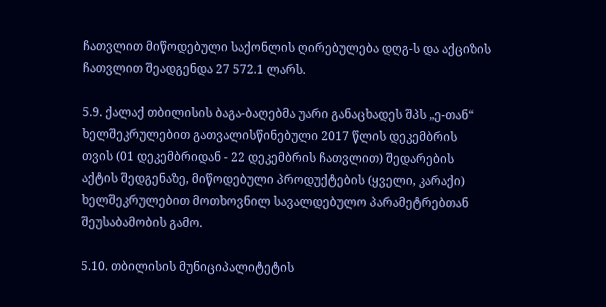ჩათვლით მიწოდებული საქონლის ღირებულება დღგ-ს და აქციზის ჩათვლით შეადგენდა 27 572.1 ლარს.

5.9. ქალაქ თბილისის ბაგა-ბაღებმა უარი განაცხადეს შპს „ე-თან“ ხელშეკრულებით გათვალისწინებული 2017 წლის დეკემბრის თვის (01 დეკემბრიდან - 22 დეკემბრის ჩათვლით) შედარების აქტის შედგენაზე, მიწოდებული პროდუქტების (ყველი, კარაქი) ხელშეკრულებით მოთხოვნილ სავალდებულო პარამეტრებთან შეუსაბამობის გამო.

5.10. თბილისის მუნიციპალიტეტის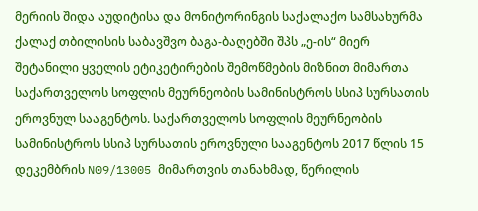მერიის შიდა აუდიტისა და მონიტორინგის საქალაქო სამსახურმა ქალაქ თბილისის საბავშვო ბაგა-ბაღებში შპს „ე-ის“ მიერ შეტანილი ყველის ეტიკეტირების შემოწმების მიზნით მიმართა საქართველოს სოფლის მეურნეობის სამინისტროს სსიპ სურსათის ეროვნულ სააგენტოს. საქართველოს სოფლის მეურნეობის სამინისტროს სსიპ სურსათის ეროვნული სააგენტოს 2017 წლის 15 დეკემბრის N09/13005 მიმართვის თანახმად, წერილის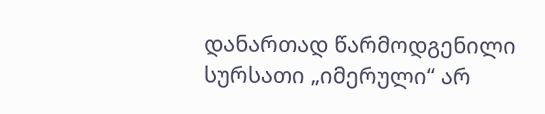დანართად წარმოდგენილი სურსათი „იმერული“ არ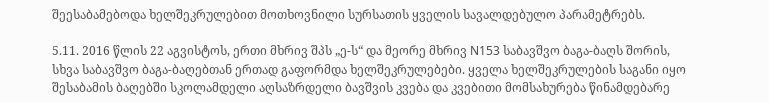შეესაბამებოდა ხელშეკრულებით მოთხოვნილი სურსათის ყველის სავალდებულო პარამეტრებს.

5.11. 2016 წლის 22 აგვისტოს, ერთი მხრივ შპს „ე-ს“ და მეორე მხრივ N153 საბავშვო ბაგა-ბაღს შორის, სხვა საბავშვო ბაგა-ბაღებთან ერთად გაფორმდა ხელშეკრულებები. ყველა ხელშეკრულების საგანი იყო შესაბამის ბაღებში სკოლამდელი აღსაზრდელი ბავშვის კვება და კვებითი მომსახურება წინამდებარე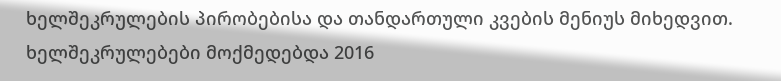ხელშეკრულების პირობებისა და თანდართული კვების მენიუს მიხედვით. ხელშეკრულებები მოქმედებდა 2016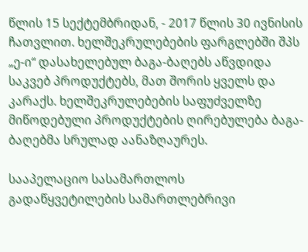წლის 15 სექტემბრიდან, - 2017 წლის 30 ივნისის ჩათვლით. ხელშეკრულებების ფარგლებში შპს „ე-ი“ დასახელებულ ბაგა-ბაღებს აწვდიდა საკვებ პროდუქტებს, მათ შორის ყველს და კარაქს. ხელშეკრულებების საფუძველზე მიწოდებული პროდუქტების ღირებულება ბაგა-ბაღებმა სრულად აანაზღაურეს.

სააპელაციო სასამართლოს გადაწყვეტილების სამართლებრივი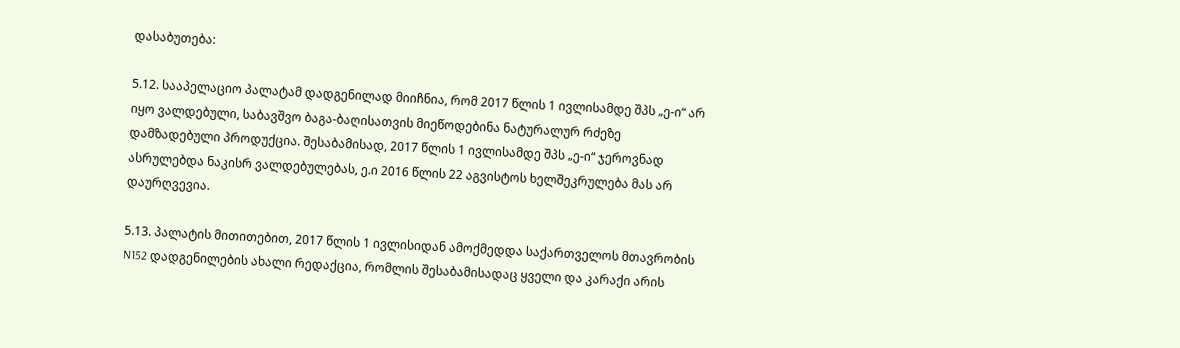დასაბუთება:

5.12. სააპელაციო პალატამ დადგენილად მიიჩნია, რომ 2017 წლის 1 ივლისამდე შპს „ე-ი“ არ იყო ვალდებული, საბავშვო ბაგა-ბაღისათვის მიეწოდებინა ნატურალურ რძეზე დამზადებული პროდუქცია. შესაბამისად, 2017 წლის 1 ივლისამდე შპს „ე-ი“ ჯეროვნად ასრულებდა ნაკისრ ვალდებულებას, ე.ი 2016 წლის 22 აგვისტოს ხელშეკრულება მას არ დაურღვევია.

5.13. პალატის მითითებით, 2017 წლის 1 ივლისიდან ამოქმედდა საქართველოს მთავრობის N152 დადგენილების ახალი რედაქცია, რომლის შესაბამისადაც ყველი და კარაქი არის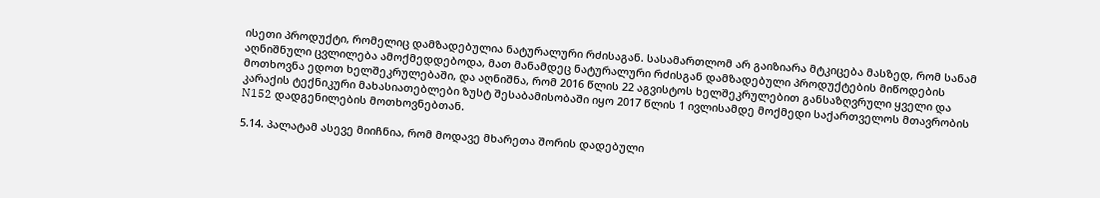ისეთი პროდუქტი, რომელიც დამზადებულია ნატურალური რძისაგან. სასამართლომ არ გაიზიარა მტკიცება მასზედ, რომ სანამ აღნიშნული ცვლილება ამოქმედდებოდა, მათ მანამდეც ნატურალური რძისგან დამზადებული პროდუქტების მიწოდების მოთხოვნა ედოთ ხელშეკრულებაში, და აღნიშნა, რომ 2016 წლის 22 აგვისტოს ხელშეკრულებით განსაზღვრული ყველი და კარაქის ტექნიკური მახასიათებლები ზუსტ შესაბამისობაში იყო 2017 წლის 1 ივლისამდე მოქმედი საქართველოს მთავრობის N152 დადგენილების მოთხოვნებთან.

5.14. პალატამ ასევე მიიჩნია, რომ მოდავე მხარეთა შორის დადებული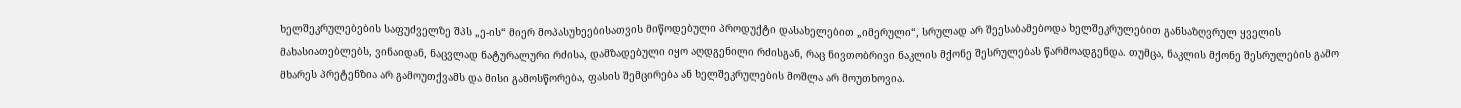ხელშეკრულებების საფუძველზე შპს „ე-ის“ მიერ მოპასუხეებისათვის მიწოდებული პროდუქტი დასახელებით „იმერული“, სრულად არ შეესაბამებოდა ხელშეკრულებით განსაზღვრულ ყველის მახასიათებლებს, ვინაიდან, ნაცვლად ნატურალური რძისა, დამზადებული იყო აღდგენილი რძისგან, რაც ნივთობრივი ნაკლის მქონე შესრულებას წარმოადგენდა. თუმცა, ნაკლის მქონე შესრულების გამო მხარეს პრეტენზია არ გამოუთქვამს და მისი გამოსწორება, ფასის შემცირება ან ხელშეკრულების მოშლა არ მოუთხოვია.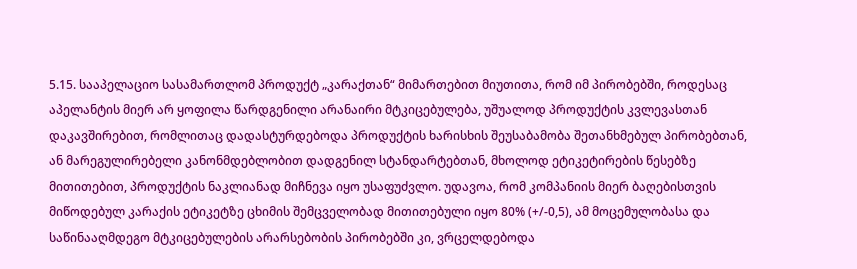5.15. სააპელაციო სასამართლომ პროდუქტ „კარაქთან“ მიმართებით მიუთითა, რომ იმ პირობებში, როდესაც აპელანტის მიერ არ ყოფილა წარდგენილი არანაირი მტკიცებულება, უშუალოდ პროდუქტის კვლევასთან დაკავშირებით, რომლითაც დადასტურდებოდა პროდუქტის ხარისხის შეუსაბამობა შეთანხმებულ პირობებთან, ან მარეგულირებელი კანონმდებლობით დადგენილ სტანდარტებთან, მხოლოდ ეტიკეტირების წესებზე მითითებით, პროდუქტის ნაკლიანად მიჩნევა იყო უსაფუძვლო. უდავოა, რომ კომპანიის მიერ ბაღებისთვის მიწოდებულ კარაქის ეტიკეტზე ცხიმის შემცველობად მითითებული იყო 80% (+/-0,5), ამ მოცემულობასა და საწინააღმდეგო მტკიცებულების არარსებობის პირობებში კი, ვრცელდებოდა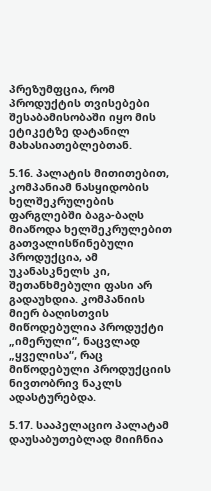პრეზუმფცია, რომ პროდუქტის თვისებები შესაბამისობაში იყო მის ეტიკეტზე დატანილ მახასიათებლებთან.

5.16. პალატის მითითებით, კომპანიამ ნასყიდობის ხელშეკრულების ფარგლებში ბაგა-ბაღს მიაწოდა ხელშეკრულებით გათვალისწინებული პროდუქცია, ამ უკანასკნელს კი, შეთანხმებული ფასი არ გადაუხდია. კომპანიის მიერ ბაღისთვის მიწოდებულია პროდუქტი „იმერული“, ნაცვლად „ყველისა“, რაც მიწოდებული პროდუქციის ნივთობრივ ნაკლს ადასტურებდა.

5.17. სააპელაციო პალატამ დაუსაბუთებლად მიიჩნია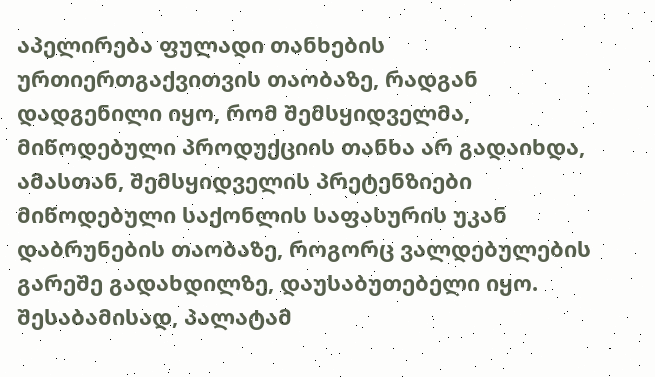აპელირება ფულადი თანხების ურთიერთგაქვითვის თაობაზე, რადგან დადგენილი იყო, რომ შემსყიდველმა, მიწოდებული პროდუქციის თანხა არ გადაიხდა, ამასთან, შემსყიდველის პრეტენზიები მიწოდებული საქონლის საფასურის უკან დაბრუნების თაობაზე, როგორც ვალდებულების გარეშე გადახდილზე, დაუსაბუთებელი იყო. შესაბამისად, პალატამ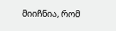მიიჩნია, რომ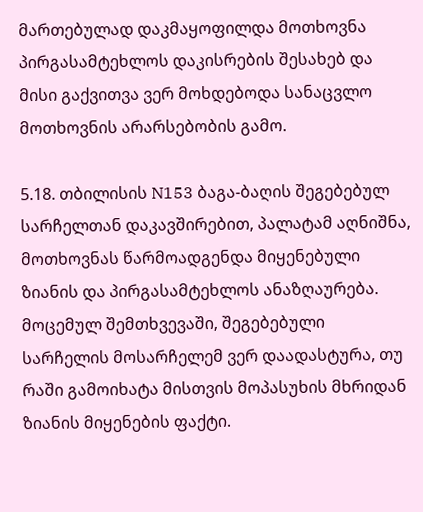მართებულად დაკმაყოფილდა მოთხოვნა პირგასამტეხლოს დაკისრების შესახებ და მისი გაქვითვა ვერ მოხდებოდა სანაცვლო მოთხოვნის არარსებობის გამო.

5.18. თბილისის N153 ბაგა-ბაღის შეგებებულ სარჩელთან დაკავშირებით, პალატამ აღნიშნა, მოთხოვნას წარმოადგენდა მიყენებული ზიანის და პირგასამტეხლოს ანაზღაურება. მოცემულ შემთხვევაში, შეგებებული სარჩელის მოსარჩელემ ვერ დაადასტურა, თუ რაში გამოიხატა მისთვის მოპასუხის მხრიდან ზიანის მიყენების ფაქტი.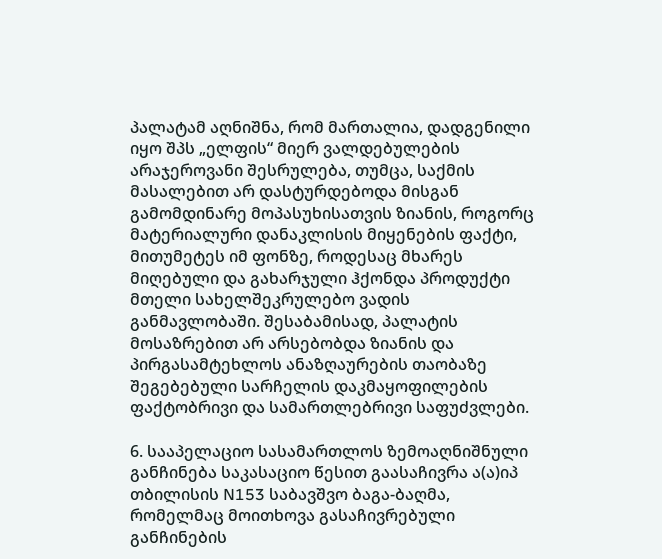პალატამ აღნიშნა, რომ მართალია, დადგენილი იყო შპს „ელფის“ მიერ ვალდებულების არაჯეროვანი შესრულება, თუმცა, საქმის მასალებით არ დასტურდებოდა მისგან გამომდინარე მოპასუხისათვის ზიანის, როგორც მატერიალური დანაკლისის მიყენების ფაქტი, მითუმეტეს იმ ფონზე, როდესაც მხარეს მიღებული და გახარჯული ჰქონდა პროდუქტი მთელი სახელშეკრულებო ვადის განმავლობაში. შესაბამისად, პალატის მოსაზრებით არ არსებობდა ზიანის და პირგასამტეხლოს ანაზღაურების თაობაზე შეგებებული სარჩელის დაკმაყოფილების ფაქტობრივი და სამართლებრივი საფუძვლები.

6. სააპელაციო სასამართლოს ზემოაღნიშნული განჩინება საკასაციო წესით გაასაჩივრა ა(ა)იპ თბილისის N153 საბავშვო ბაგა-ბაღმა, რომელმაც მოითხოვა გასაჩივრებული განჩინების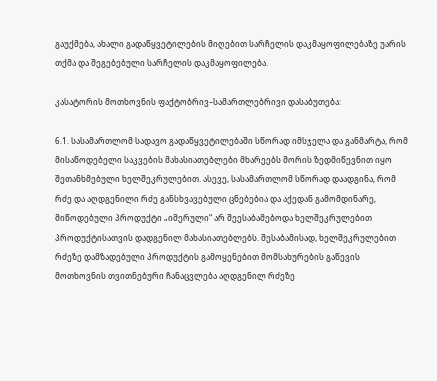გაუქმება, ახალი გადაწყვეტილების მიღებით სარჩელის დაკმაყოფილებაზე უარის თქმა და შეგებებული სარჩელის დაკმაყოფილება.

კასატორის მოთხოვნის ფაქტობრივ–სამართლებრივი დასაბუთება:

6.1. სასამართლომ სადავო გადაწყვეტილებაში სწორად იმსჯელა და განმარტა, რომ მისაწოდებელი საკვების მახასიათებლები მხარეებს შორის ზედმიწევნით იყო შეთანხმებული ხელშეკრულებით. ასევე, სასამართლომ სწორად დაადგინა, რომ რძე და აღდგენილი რძე განსხვავებული ცნებებია და აქედან გამომდინარე, მიწოდებული პროდუქტი „იმერული“ არ შეესაბამებოდა ხელშეკრულებით პროდუქტისათვის დადგენილ მახასიათებლებს. შესაბამისად, ხელშეკრულებით რძეზე დამზადებული პროდუქტის გამოყენებით მომსახურების გაწევის მოთხოვნის თვითნებური ჩანაცვლება აღდგენილ რძეზე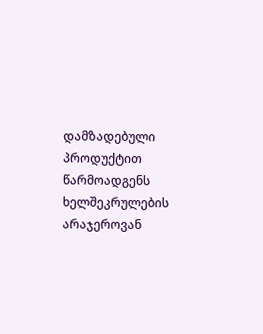დამზადებული პროდუქტით წარმოადგენს ხელშეკრულების არაჯეროვან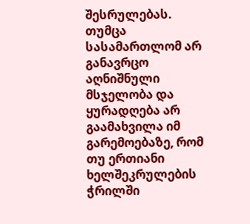შესრულებას. თუმცა სასამართლომ არ განავრცო აღნიშნული მსჯელობა და ყურადღება არ გაამახვილა იმ გარემოებაზე, რომ თუ ერთიანი ხელშეკრულების ჭრილში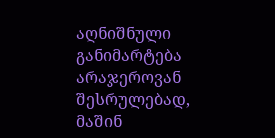აღნიშნული განიმარტება არაჯეროვან შესრულებად, მაშინ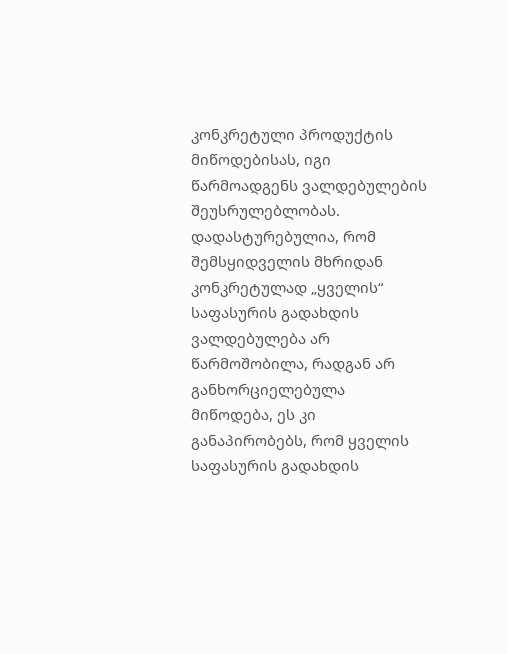კონკრეტული პროდუქტის მიწოდებისას, იგი წარმოადგენს ვალდებულების შეუსრულებლობას. დადასტურებულია, რომ შემსყიდველის მხრიდან კონკრეტულად „ყველის“ საფასურის გადახდის ვალდებულება არ წარმოშობილა, რადგან არ განხორციელებულა მიწოდება, ეს კი განაპირობებს, რომ ყველის საფასურის გადახდის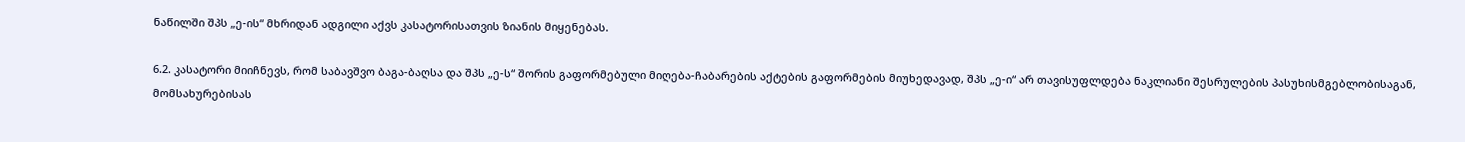ნაწილში შპს „ე-ის“ მხრიდან ადგილი აქვს კასატორისათვის ზიანის მიყენებას.

6.2. კასატორი მიიჩნევს, რომ საბავშვო ბაგა-ბაღსა და შპს „ე-ს“ შორის გაფორმებული მიღება-ჩაბარების აქტების გაფორმების მიუხედავად, შპს „ე-ი“ არ თავისუფლდება ნაკლიანი შესრულების პასუხისმგებლობისაგან, მომსახურებისას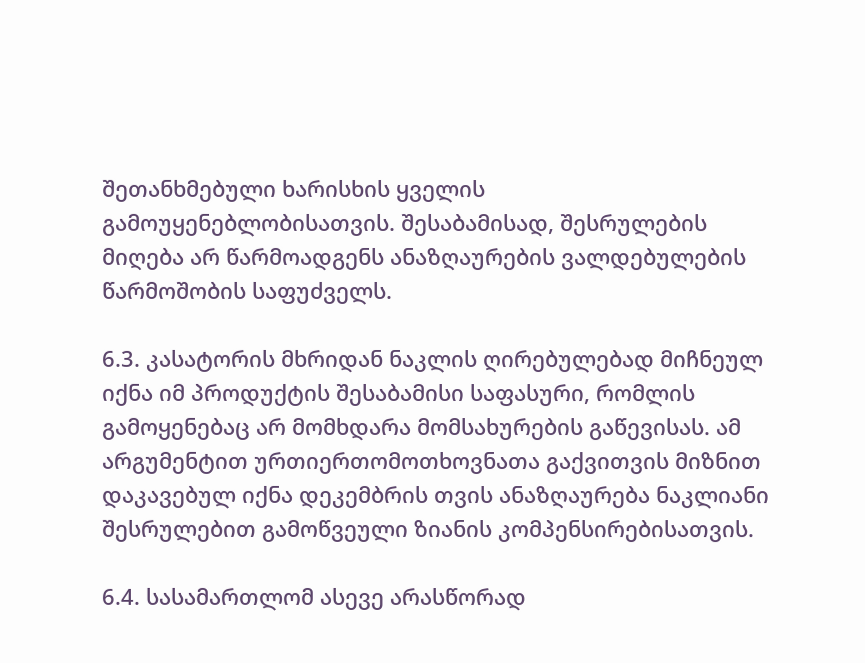შეთანხმებული ხარისხის ყველის გამოუყენებლობისათვის. შესაბამისად, შესრულების მიღება არ წარმოადგენს ანაზღაურების ვალდებულების წარმოშობის საფუძველს.

6.3. კასატორის მხრიდან ნაკლის ღირებულებად მიჩნეულ იქნა იმ პროდუქტის შესაბამისი საფასური, რომლის გამოყენებაც არ მომხდარა მომსახურების გაწევისას. ამ არგუმენტით ურთიერთომოთხოვნათა გაქვითვის მიზნით დაკავებულ იქნა დეკემბრის თვის ანაზღაურება ნაკლიანი შესრულებით გამოწვეული ზიანის კომპენსირებისათვის.

6.4. სასამართლომ ასევე არასწორად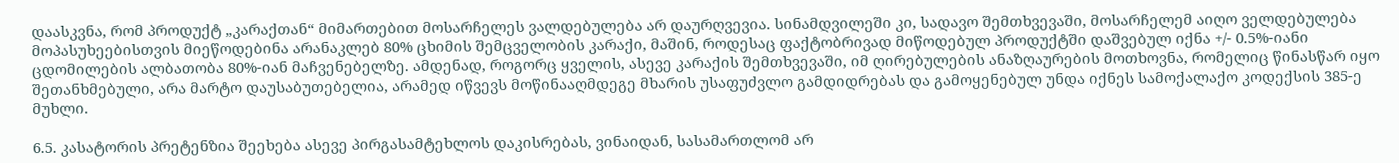დაასკვნა, რომ პროდუქტ „კარაქთან“ მიმართებით მოსარჩელეს ვალდებულება არ დაურღვევია. სინამდვილეში კი, სადავო შემთხვევაში, მოსარჩელემ აიღო ველდებულება მოპასუხეებისთვის მიეწოდებინა არანაკლებ 80% ცხიმის შემცველობის კარაქი, მაშინ, როდესაც ფაქტობრივად მიწოდებულ პროდუქტში დაშვებულ იქნა +/- 0.5%-იანი ცდომილების ალბათობა 80%-იან მაჩვენებელზე. ამდენად, როგორც ყველის, ასევე კარაქის შემთხვევაში, იმ ღირებულების ანაზღაურების მოთხოვნა, რომელიც წინასწარ იყო შეთანხმებული, არა მარტო დაუსაბუთებელია, არამედ იწვევს მოწინააღმდეგე მხარის უსაფუძვლო გამდიდრებას და გამოყენებულ უნდა იქნეს სამოქალაქო კოდექსის 385-ე მუხლი.

6.5. კასატორის პრეტენზია შეეხება ასევე პირგასამტეხლოს დაკისრებას, ვინაიდან, სასამართლომ არ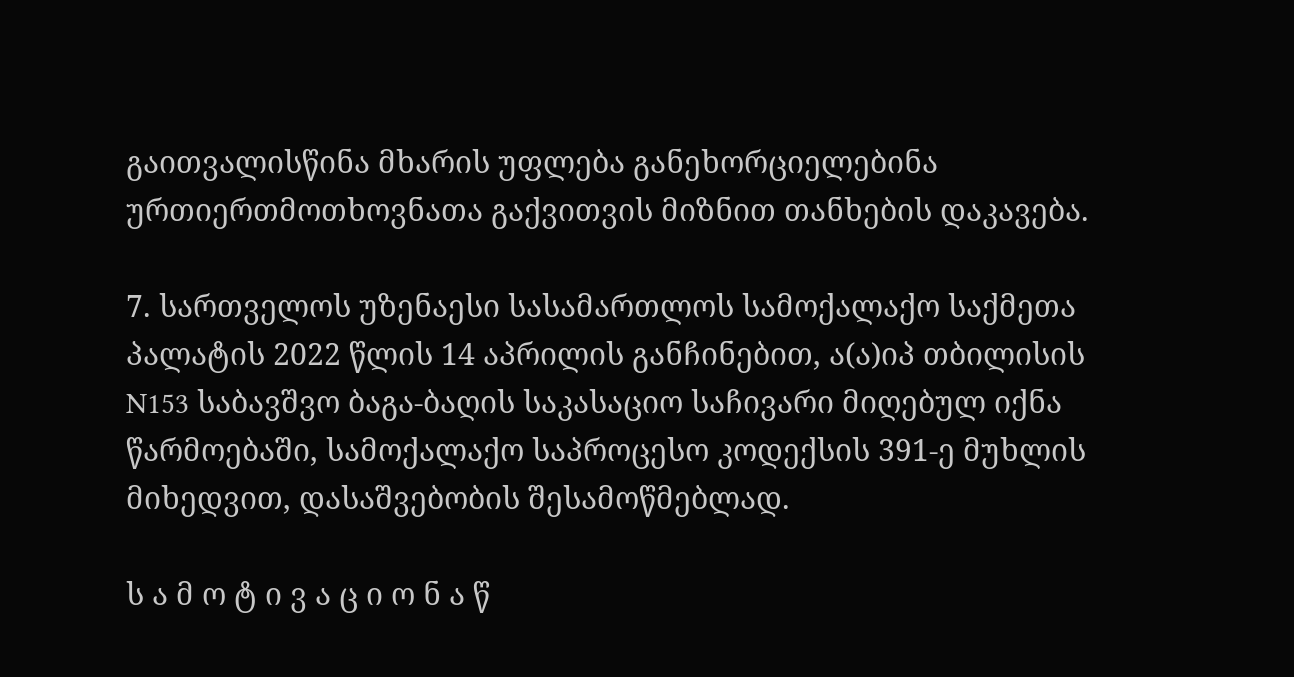გაითვალისწინა მხარის უფლება განეხორციელებინა ურთიერთმოთხოვნათა გაქვითვის მიზნით თანხების დაკავება.

7. სართველოს უზენაესი სასამართლოს სამოქალაქო საქმეთა პალატის 2022 წლის 14 აპრილის განჩინებით, ა(ა)იპ თბილისის N153 საბავშვო ბაგა-ბაღის საკასაციო საჩივარი მიღებულ იქნა წარმოებაში, სამოქალაქო საპროცესო კოდექსის 391-ე მუხლის მიხედვით, დასაშვებობის შესამოწმებლად.

ს ა მ ო ტ ი ვ ა ც ი ო ნ ა წ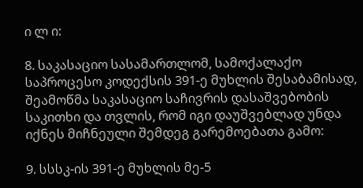ი ლ ი:

8. საკასაციო სასამართლომ, სამოქალაქო საპროცესო კოდექსის 391-ე მუხლის შესაბამისად, შეამოწმა საკასაციო საჩივრის დასაშვებობის საკითხი და თვლის, რომ იგი დაუშვებლად უნდა იქნეს მიჩნეული შემდეგ გარემოებათა გამო:

9. სსსკ-ის 391-ე მუხლის მე-5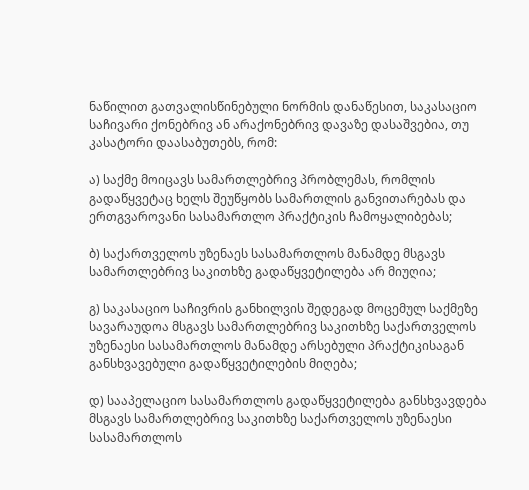ნაწილით გათვალისწინებული ნორმის დანაწესით, საკასაციო საჩივარი ქონებრივ ან არაქონებრივ დავაზე დასაშვებია, თუ კასატორი დაასაბუთებს, რომ:

ა) საქმე მოიცავს სამართლებრივ პრობლემას, რომლის გადაწყვეტაც ხელს შეუწყობს სამართლის განვითარებას და ერთგვაროვანი სასამართლო პრაქტიკის ჩამოყალიბებას;

ბ) საქართველოს უზენაეს სასამართლოს მანამდე მსგავს სამართლებრივ საკითხზე გადაწყვეტილება არ მიუღია;

გ) საკასაციო საჩივრის განხილვის შედეგად მოცემულ საქმეზე სავარაუდოა მსგავს სამართლებრივ საკითხზე საქართველოს უზენაესი სასამართლოს მანამდე არსებული პრაქტიკისაგან განსხვავებული გადაწყვეტილების მიღება;

დ) სააპელაციო სასამართლოს გადაწყვეტილება განსხვავდება მსგავს სამართლებრივ საკითხზე საქართველოს უზენაესი სასამართლოს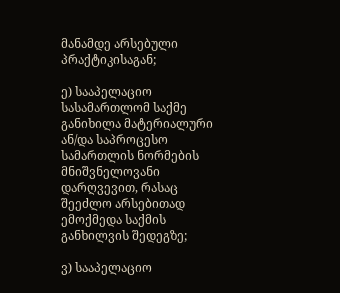მანამდე არსებული პრაქტიკისაგან;

ე) სააპელაციო სასამართლომ საქმე განიხილა მატერიალური ან/და საპროცესო სამართლის ნორმების მნიშვნელოვანი დარღვევით, რასაც შეეძლო არსებითად ემოქმედა საქმის განხილვის შედეგზე;

ვ) სააპელაციო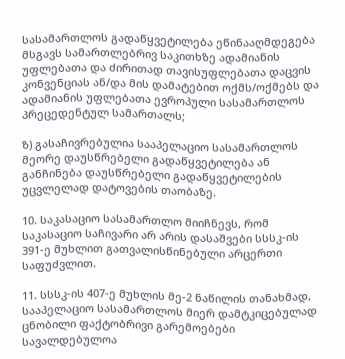სასამართლოს გადაწყვეტილება ეწინააღმდეგება მსგავს სამართლებრივ საკითხზე ადამიანის უფლებათა და ძირითად თავისუფლებათა დაცვის კონვენციას ან/და მის დამატებით ოქმს/ოქმებს და ადამიანის უფლებათა ევროპული სასამართლოს პრეცედენტულ სამართალს;

ზ) გასაჩივრებულია სააპელაციო სასამართლოს მეორე დაუსწრებელი გადაწყვეტილება ან განჩინება დაუსწრებელი გადაწყვეტილების უცვლელად დატოვების თაობაზე.

10. საკასაციო სასამართლო მიიჩნევს, რომ საკასაციო საჩივარი არ არის დასაშვები სსსკ-ის 391-ე მუხლით გათვალისწინებული არცერთი საფუძვლით.

11. სსსკ-ის 407-ე მუხლის მე-2 ნაწილის თანახმად, სააპელაციო სასამართლოს მიერ დამტკიცებულად ცნობილი ფაქტობრივი გარემოებები სავალდებულოა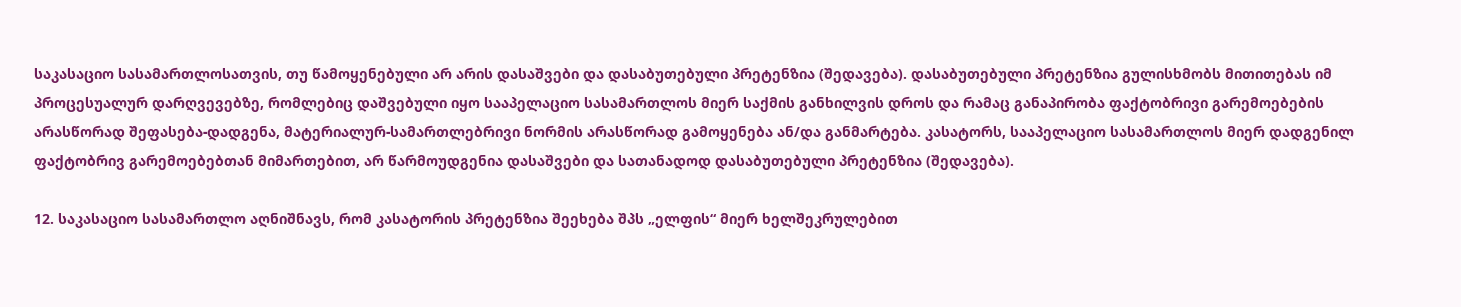საკასაციო სასამართლოსათვის, თუ წამოყენებული არ არის დასაშვები და დასაბუთებული პრეტენზია (შედავება). დასაბუთებული პრეტენზია გულისხმობს მითითებას იმ პროცესუალურ დარღვევებზე, რომლებიც დაშვებული იყო სააპელაციო სასამართლოს მიერ საქმის განხილვის დროს და რამაც განაპირობა ფაქტობრივი გარემოებების არასწორად შეფასება-დადგენა, მატერიალურ-სამართლებრივი ნორმის არასწორად გამოყენება ან/და განმარტება. კასატორს, სააპელაციო სასამართლოს მიერ დადგენილ ფაქტობრივ გარემოებებთან მიმართებით, არ წარმოუდგენია დასაშვები და სათანადოდ დასაბუთებული პრეტენზია (შედავება).

12. საკასაციო სასამართლო აღნიშნავს, რომ კასატორის პრეტენზია შეეხება შპს „ელფის“ მიერ ხელშეკრულებით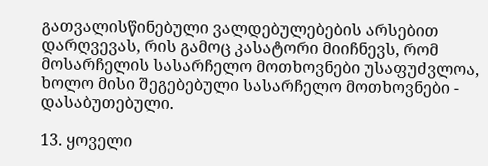გათვალისწინებული ვალდებულებების არსებით დარღვევას, რის გამოც კასატორი მიიჩნევს, რომ მოსარჩელის სასარჩელო მოთხოვნები უსაფუძვლოა, ხოლო მისი შეგებებული სასარჩელო მოთხოვნები - დასაბუთებული.

13. ყოველი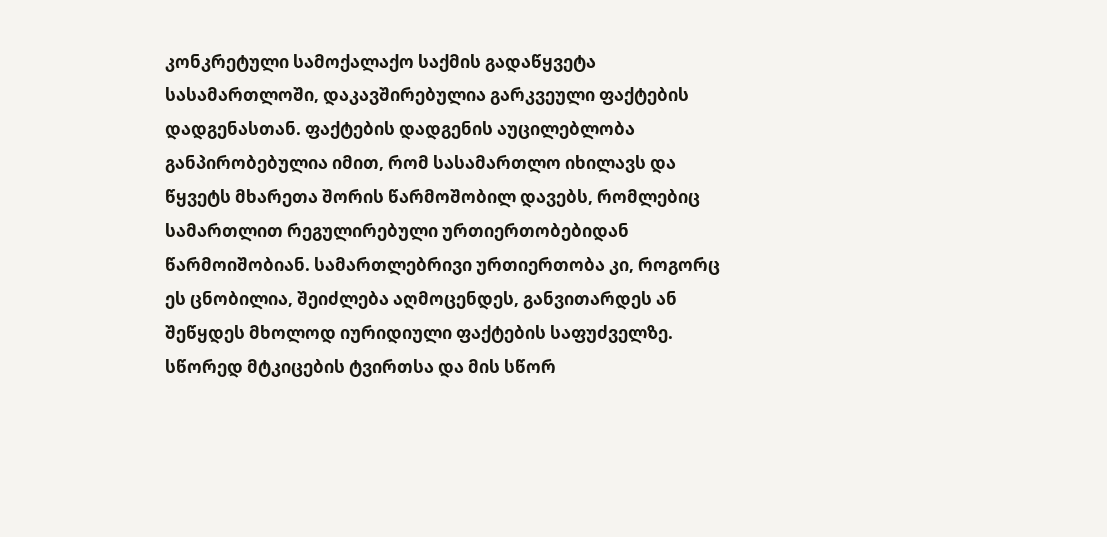კონკრეტული სამოქალაქო საქმის გადაწყვეტა სასამართლოში, დაკავშირებულია გარკვეული ფაქტების დადგენასთან. ფაქტების დადგენის აუცილებლობა განპირობებულია იმით, რომ სასამართლო იხილავს და წყვეტს მხარეთა შორის წარმოშობილ დავებს, რომლებიც სამართლით რეგულირებული ურთიერთობებიდან წარმოიშობიან. სამართლებრივი ურთიერთობა კი, როგორც ეს ცნობილია, შეიძლება აღმოცენდეს, განვითარდეს ან შეწყდეს მხოლოდ იურიდიული ფაქტების საფუძველზე. სწორედ მტკიცების ტვირთსა და მის სწორ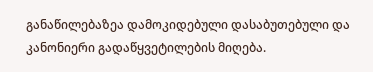განაწილებაზეა დამოკიდებული დასაბუთებული და კანონიერი გადაწყვეტილების მიღება.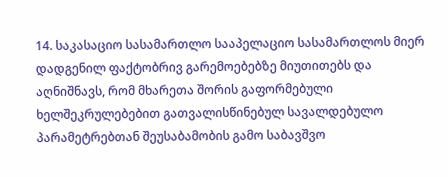14. საკასაციო სასამართლო სააპელაციო სასამართლოს მიერ დადგენილ ფაქტობრივ გარემოებებზე მიუთითებს და აღნიშნავს, რომ მხარეთა შორის გაფორმებული ხელშეკრულებებით გათვალისწინებულ სავალდებულო პარამეტრებთან შეუსაბამობის გამო საბავშვო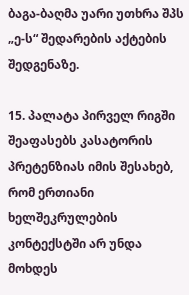ბაგა-ბაღმა უარი უთხრა შპს „ე-ს“ შედარების აქტების შედგენაზე.

15. პალატა პირველ რიგში შეაფასებს კასატორის პრეტენზიას იმის შესახებ, რომ ერთიანი ხელშეკრულების კონტექსტში არ უნდა მოხდეს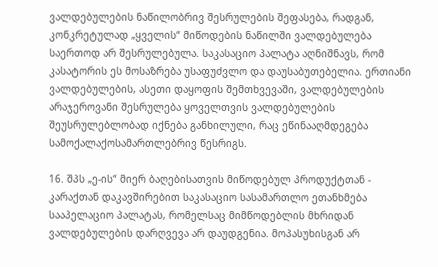ვალდებულების ნაწილობრივ შესრულების შეფასება, რადგან, კონკრეტულად „ყველის“ მიწოდების ნაწილში ვალდებულება საერთოდ არ შესრულებულა. საკასაციო პალატა აღნიშნავს, რომ კასატორის ეს მოსაზრება უსაფუძვლო და დაუსაბუთებელია. ერთიანი ვალდებულების, ასეთი დაყოფის შემთხვევაში, ვალდებულების არაჯეროვანი შესრულება ყოველთვის ვალდებულების შეუსრულებლობად იქნება განხილული, რაც ეწინააღმდეგება სამოქალაქოსამართლებრივ წესრიგს.

16. შპს „ე-ის“ მიერ ბაღებისათვის მიწოდებულ პროდუქტთან - კარაქთან დაკავშირებით საკასაციო სასამართლო ეთანხმება სააპელაციო პალატას, რომელსაც მიმწოდებლის მხრიდან ვალდებულების დარღვევა არ დაუდგენია. მოპასუხისგან არ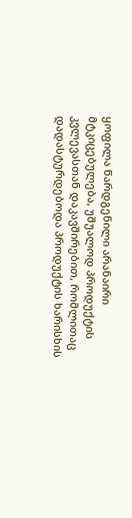ყოფილა წარდგენილი არანაირი მტკიცებულება, უშუალოდ პროდუქტის კვლევასთან დაკავშირებით, რომლითაც დადასტურდებოდა პროდუქტის ხარისხის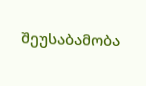შეუსაბამობა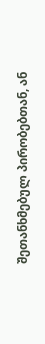შეთანხმებულ პირობებთან, ან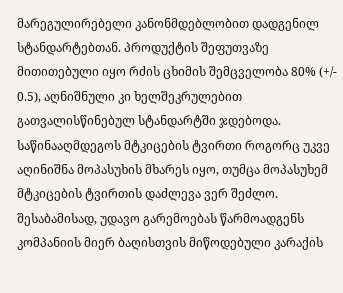მარეგულირებელი კანონმდებლობით დადგენილ სტანდარტებთან. პროდუქტის შეფუთვაზე მითითებული იყო რძის ცხიმის შემცველობა 80% (+/- 0.5), აღნიშნული კი ხელშეკრულებით გათვალისწინებულ სტანდარტში ჯდებოდა. საწინააღმდეგოს მტკიცების ტვირთი როგორც უკვე აღინიშნა მოპასუხის მხარეს იყო, თუმცა მოპასუხემ მტკიცების ტვირთის დაძლევა ვერ შეძლო. შესაბამისად, უდავო გარემოებას წარმოადგენს კომპანიის მიერ ბაღისთვის მიწოდებული კარაქის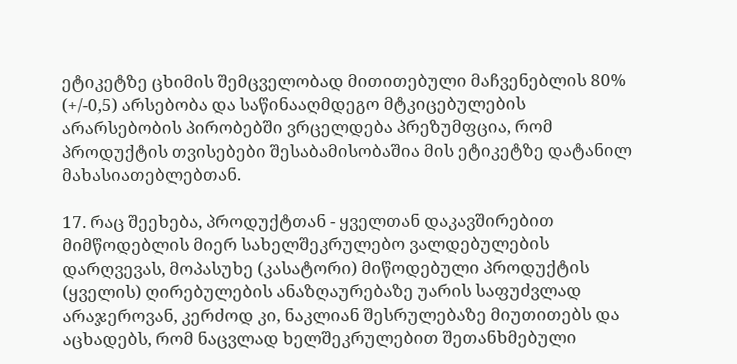ეტიკეტზე ცხიმის შემცველობად მითითებული მაჩვენებლის 80% (+/-0,5) არსებობა და საწინააღმდეგო მტკიცებულების არარსებობის პირობებში ვრცელდება პრეზუმფცია, რომ პროდუქტის თვისებები შესაბამისობაშია მის ეტიკეტზე დატანილ მახასიათებლებთან.

17. რაც შეეხება, პროდუქტთან - ყველთან დაკავშირებით მიმწოდებლის მიერ სახელშეკრულებო ვალდებულების დარღვევას, მოპასუხე (კასატორი) მიწოდებული პროდუქტის (ყველის) ღირებულების ანაზღაურებაზე უარის საფუძვლად არაჯეროვან, კერძოდ კი, ნაკლიან შესრულებაზე მიუთითებს და აცხადებს, რომ ნაცვლად ხელშეკრულებით შეთანხმებული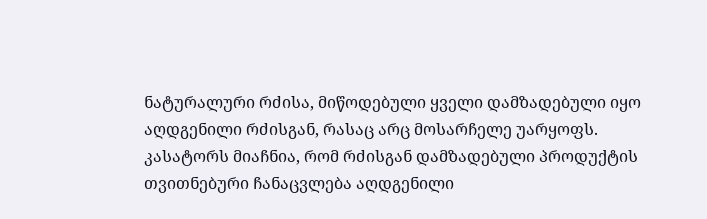ნატურალური რძისა, მიწოდებული ყველი დამზადებული იყო აღდგენილი რძისგან, რასაც არც მოსარჩელე უარყოფს. კასატორს მიაჩნია, რომ რძისგან დამზადებული პროდუქტის თვითნებური ჩანაცვლება აღდგენილი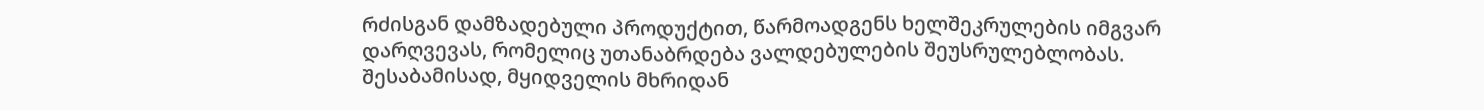რძისგან დამზადებული პროდუქტით, წარმოადგენს ხელშეკრულების იმგვარ დარღვევას, რომელიც უთანაბრდება ვალდებულების შეუსრულებლობას. შესაბამისად, მყიდველის მხრიდან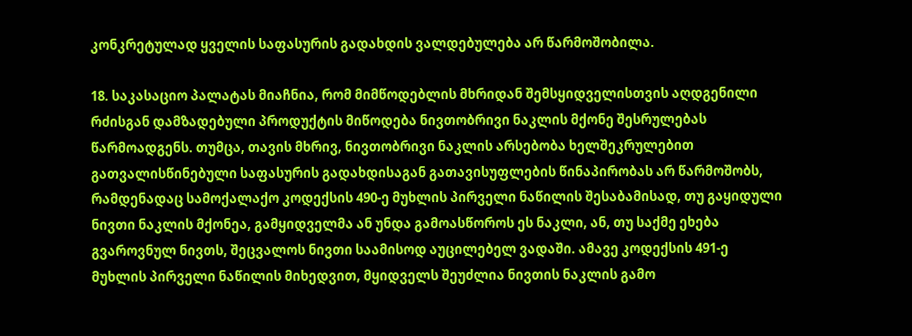კონკრეტულად ყველის საფასურის გადახდის ვალდებულება არ წარმოშობილა.

18. საკასაციო პალატას მიაჩნია, რომ მიმწოდებლის მხრიდან შემსყიდველისთვის აღდგენილი რძისგან დამზადებული პროდუქტის მიწოდება ნივთობრივი ნაკლის მქონე შესრულებას წარმოადგენს. თუმცა, თავის მხრივ, ნივთობრივი ნაკლის არსებობა ხელშეკრულებით გათვალისწინებული საფასურის გადახდისაგან გათავისუფლების წინაპირობას არ წარმოშობს, რამდენადაც სამოქალაქო კოდექსის 490-ე მუხლის პირველი ნაწილის შესაბამისად, თუ გაყიდული ნივთი ნაკლის მქონეა, გამყიდველმა ან უნდა გამოასწოროს ეს ნაკლი, ან, თუ საქმე ეხება გვაროვნულ ნივთს, შეცვალოს ნივთი საამისოდ აუცილებელ ვადაში. ამავე კოდექსის 491-ე მუხლის პირველი ნაწილის მიხედვით, მყიდველს შეუძლია ნივთის ნაკლის გამო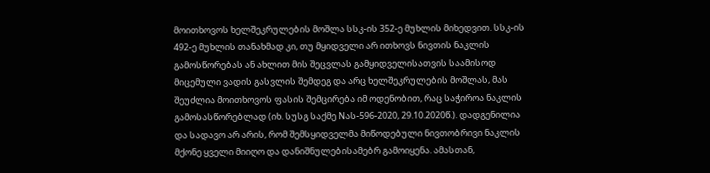მოითხოვოს ხელშეკრულების მოშლა სსკ-ის 352-ე მუხლის მიხედვით. სსკ-ის 492-ე მუხლის თანახმად კი, თუ მყიდველი არ ითხოვს ნივთის ნაკლის გამოსწორებას ან ახლით მის შეცვლას გამყიდველისათვის საამისოდ მიცემული ვადის გასვლის შემდეგ და არც ხელშეკრულების მოშლას, მას შეუძლია მოითხოვოს ფასის შემცირება იმ ოდენობით, რაც საჭიროა ნაკლის გამოსასწორებლად (იხ. სუსგ საქმე Nას-596-2020, 29.10.2020წ.). დადგენილია და სადავო არ არის, რომ შემსყიდველმა მიწოდებული ნივთობრივი ნაკლის მქონე ყველი მიიღო და დანიშნულებისამებრ გამოიყენა. ამასთან,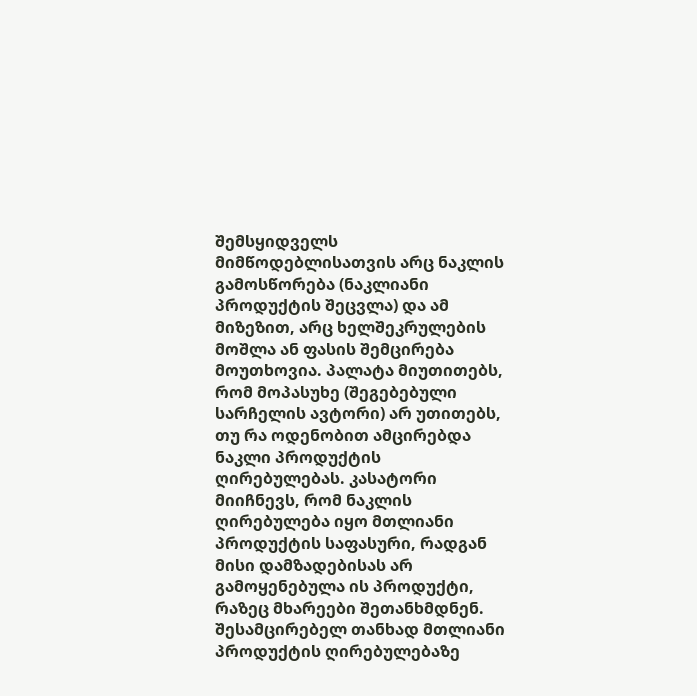შემსყიდველს მიმწოდებლისათვის არც ნაკლის გამოსწორება (ნაკლიანი პროდუქტის შეცვლა) და ამ მიზეზით, არც ხელშეკრულების მოშლა ან ფასის შემცირება მოუთხოვია. პალატა მიუთითებს, რომ მოპასუხე (შეგებებული სარჩელის ავტორი) არ უთითებს, თუ რა ოდენობით ამცირებდა ნაკლი პროდუქტის ღირებულებას. კასატორი მიიჩნევს, რომ ნაკლის ღირებულება იყო მთლიანი პროდუქტის საფასური, რადგან მისი დამზადებისას არ გამოყენებულა ის პროდუქტი, რაზეც მხარეები შეთანხმდნენ. შესამცირებელ თანხად მთლიანი პროდუქტის ღირებულებაზე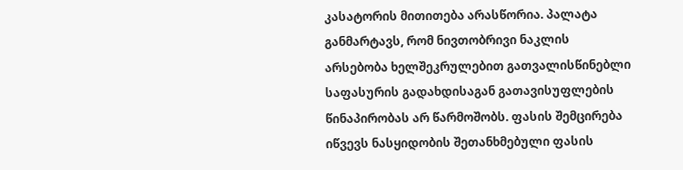კასატორის მითითება არასწორია. პალატა განმარტავს, რომ ნივთობრივი ნაკლის არსებობა ხელშეკრულებით გათვალისწინებლი საფასურის გადახდისაგან გათავისუფლების წინაპირობას არ წარმოშობს. ფასის შემცირება იწვევს ნასყიდობის შეთანხმებული ფასის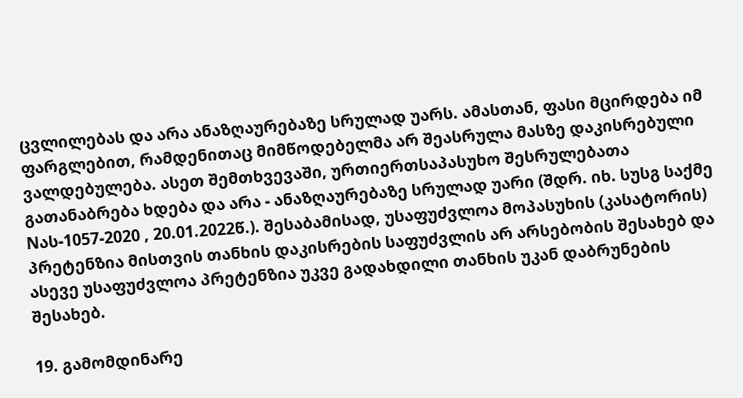ცვლილებას და არა ანაზღაურებაზე სრულად უარს. ამასთან, ფასი მცირდება იმ ფარგლებით, რამდენითაც მიმწოდებელმა არ შეასრულა მასზე დაკისრებული ვალდებულება. ასეთ შემთხვევაში, ურთიერთსაპასუხო შესრულებათა გათანაბრება ხდება და არა - ანაზღაურებაზე სრულად უარი (შდრ. იხ. სუსგ საქმე Nას-1057-2020 , 20.01.2022წ.). შესაბამისად, უსაფუძვლოა მოპასუხის (კასატორის) პრეტენზია მისთვის თანხის დაკისრების საფუძვლის არ არსებობის შესახებ და ასევე უსაფუძვლოა პრეტენზია უკვე გადახდილი თანხის უკან დაბრუნების შესახებ.

19. გამომდინარე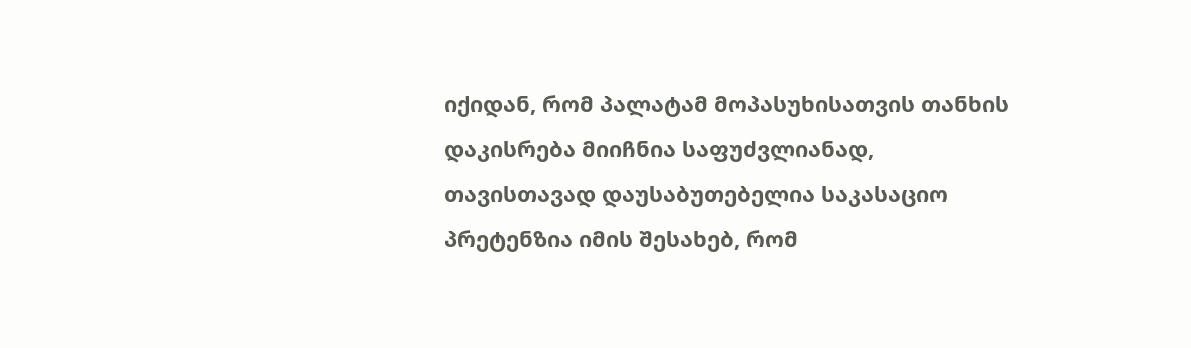იქიდან, რომ პალატამ მოპასუხისათვის თანხის დაკისრება მიიჩნია საფუძვლიანად, თავისთავად დაუსაბუთებელია საკასაციო პრეტენზია იმის შესახებ, რომ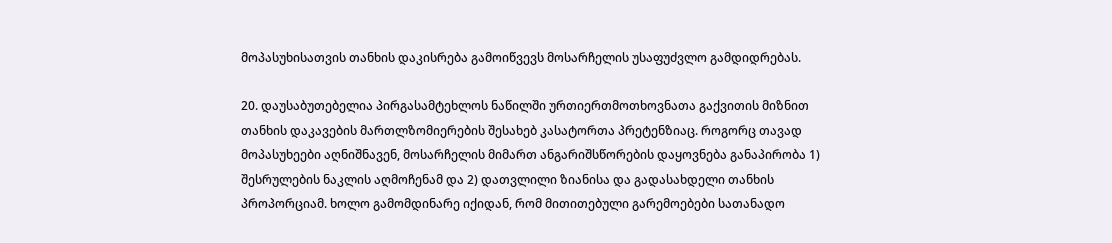მოპასუხისათვის თანხის დაკისრება გამოიწვევს მოსარჩელის უსაფუძვლო გამდიდრებას.

20. დაუსაბუთებელია პირგასამტეხლოს ნაწილში ურთიერთმოთხოვნათა გაქვითის მიზნით თანხის დაკავების მართლზომიერების შესახებ კასატორთა პრეტენზიაც. როგორც თავად მოპასუხეები აღნიშნავენ, მოსარჩელის მიმართ ანგარიშსწორების დაყოვნება განაპირობა 1) შესრულების ნაკლის აღმოჩენამ და 2) დათვლილი ზიანისა და გადასახდელი თანხის პროპორციამ. ხოლო გამომდინარე იქიდან, რომ მითითებული გარემოებები სათანადო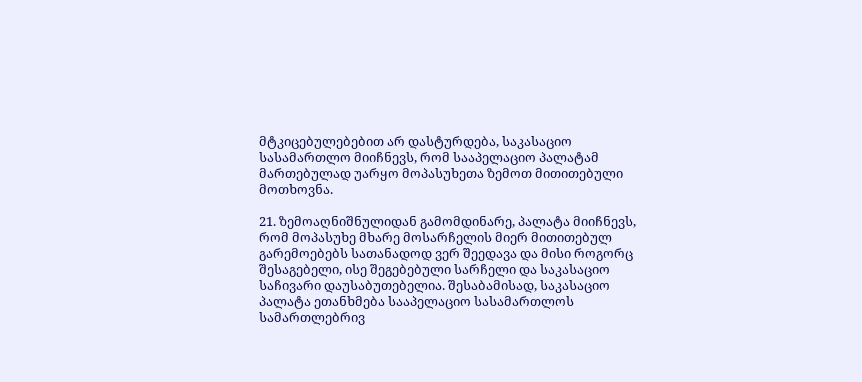მტკიცებულებებით არ დასტურდება, საკასაციო სასამართლო მიიჩნევს, რომ სააპელაციო პალატამ მართებულად უარყო მოპასუხეთა ზემოთ მითითებული მოთხოვნა.

21. ზემოაღნიშნულიდან გამომდინარე, პალატა მიიჩნევს, რომ მოპასუხე მხარე მოსარჩელის მიერ მითითებულ გარემოებებს სათანადოდ ვერ შეედავა და მისი როგორც შესაგებელი, ისე შეგებებული სარჩელი და საკასაციო საჩივარი დაუსაბუთებელია. შესაბამისად, საკასაციო პალატა ეთანხმება სააპელაციო სასამართლოს სამართლებრივ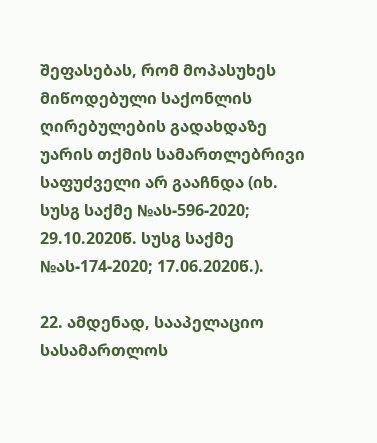შეფასებას, რომ მოპასუხეს მიწოდებული საქონლის ღირებულების გადახდაზე უარის თქმის სამართლებრივი საფუძველი არ გააჩნდა (იხ. სუსგ საქმე №ას-596-2020; 29.10.2020წ. სუსგ საქმე №ას-174-2020; 17.06.2020წ.).

22. ამდენად, სააპელაციო სასამართლოს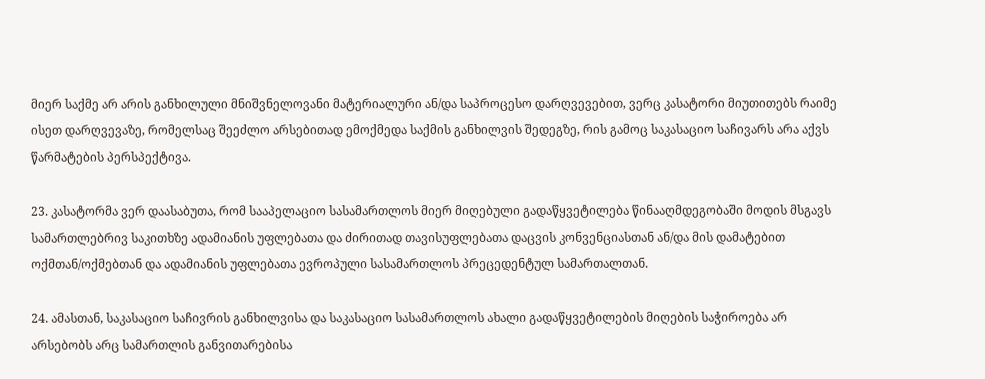მიერ საქმე არ არის განხილული მნიშვნელოვანი მატერიალური ან/და საპროცესო დარღვევებით, ვერც კასატორი მიუთითებს რაიმე ისეთ დარღვევაზე, რომელსაც შეეძლო არსებითად ემოქმედა საქმის განხილვის შედეგზე, რის გამოც საკასაციო საჩივარს არა აქვს წარმატების პერსპექტივა.

23. კასატორმა ვერ დაასაბუთა, რომ სააპელაციო სასამართლოს მიერ მიღებული გადაწყვეტილება წინააღმდეგობაში მოდის მსგავს სამართლებრივ საკითხზე ადამიანის უფლებათა და ძირითად თავისუფლებათა დაცვის კონვენციასთან ან/და მის დამატებით ოქმთან/ოქმებთან და ადამიანის უფლებათა ევროპული სასამართლოს პრეცედენტულ სამართალთან.

24. ამასთან, საკასაციო საჩივრის განხილვისა და საკასაციო სასამართლოს ახალი გადაწყვეტილების მიღების საჭიროება არ არსებობს არც სამართლის განვითარებისა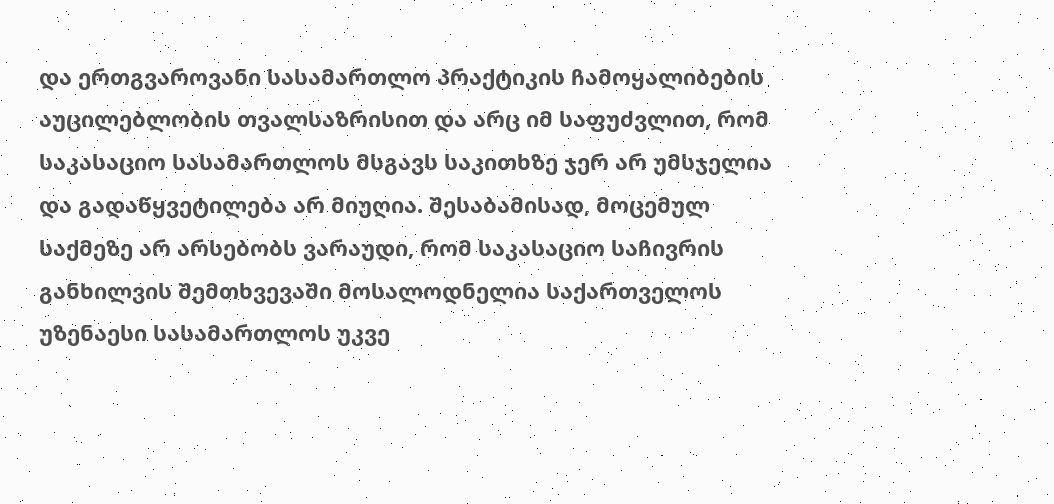და ერთგვაროვანი სასამართლო პრაქტიკის ჩამოყალიბების აუცილებლობის თვალსაზრისით და არც იმ საფუძვლით, რომ საკასაციო სასამართლოს მსგავს საკითხზე ჯერ არ უმსჯელია და გადაწყვეტილება არ მიუღია. შესაბამისად, მოცემულ საქმეზე არ არსებობს ვარაუდი, რომ საკასაციო საჩივრის განხილვის შემთხვევაში მოსალოდნელია საქართველოს უზენაესი სასამართლოს უკვე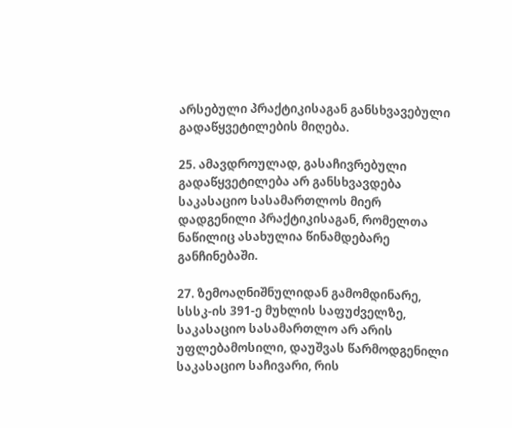არსებული პრაქტიკისაგან განსხვავებული გადაწყვეტილების მიღება.

25. ამავდროულად, გასაჩივრებული გადაწყვეტილება არ განსხვავდება საკასაციო სასამართლოს მიერ დადგენილი პრაქტიკისაგან, რომელთა ნაწილიც ასახულია წინამდებარე განჩინებაში.

27. ზემოაღნიშნულიდან გამომდინარე, სსსკ-ის 391-ე მუხლის საფუძველზე, საკასაციო სასამართლო არ არის უფლებამოსილი, დაუშვას წარმოდგენილი საკასაციო საჩივარი, რის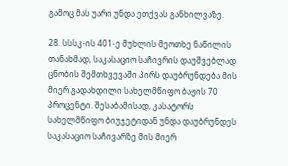გამოც მას უარი უნდა ეთქვას განხილვაზე.

28. სსსკ-ის 401-ე მუხლის მეოთხე ნაწილის თანახმად, საკასაციო საჩივრის დაუშვებლად ცნობის შემთხვევაში პირს დაუბრუნდება მის მიერ გადახდილი სახელმწიფო ბაჟის 70 პროცენტი. შესაბამისად, კასატორს სახელმწიფო ბიუჯეტიდან უნდა დაუბრუნდეს საკასაციო საჩივარზე მის მიერ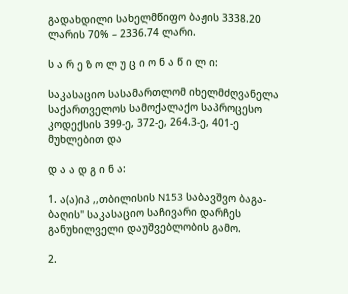გადახდილი სახელმწიფო ბაჟის 3338.20 ლარის 70% – 2336.74 ლარი.

ს ა რ ე ზ ო ლ უ ც ი ო ნ ა წ ი ლ ი:

საკასაციო სასამართლომ იხელმძღვანელა საქართველოს სამოქალაქო საპროცესო კოდექსის 399-ე, 372-ე, 264.3-ე, 401-ე მუხლებით და

დ ა ა დ გ ი ნ ა:

1. ა(ა)იპ ,,თბილისის N153 საბავშვო ბაგა-ბაღის" საკასაციო საჩივარი დარჩეს განუხილველი დაუშვებლობის გამო.

2.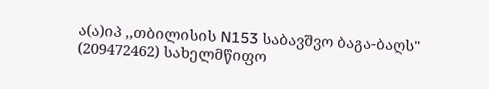ა(ა)იპ ,,თბილისის N153 საბავშვო ბაგა-ბაღს" (209472462) სახელმწიფო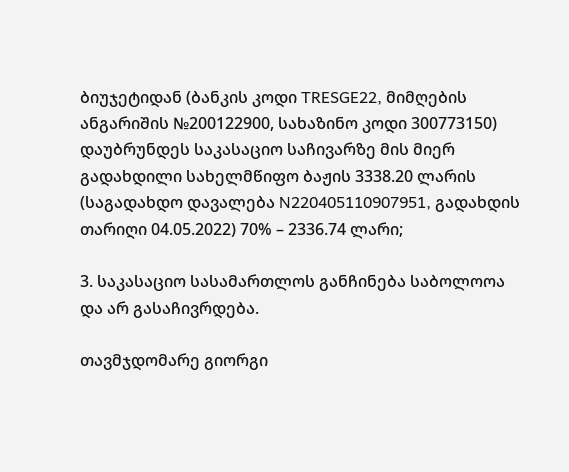ბიუჯეტიდან (ბანკის კოდი TRESGE22, მიმღების ანგარიშის №200122900, სახაზინო კოდი 300773150) დაუბრუნდეს საკასაციო საჩივარზე მის მიერ გადახდილი სახელმწიფო ბაჟის 3338.20 ლარის (საგადახდო დავალება N220405110907951, გადახდის თარიღი 04.05.2022) 70% – 2336.74 ლარი;

3. საკასაციო სასამართლოს განჩინება საბოლოოა და არ გასაჩივრდება.

თავმჯდომარე გიორგი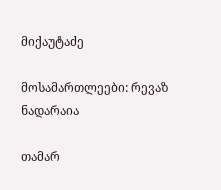მიქაუტაძე

მოსამართლეები: რევაზ ნადარაია

თამარ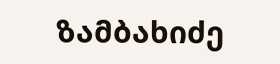ზამბახიძე